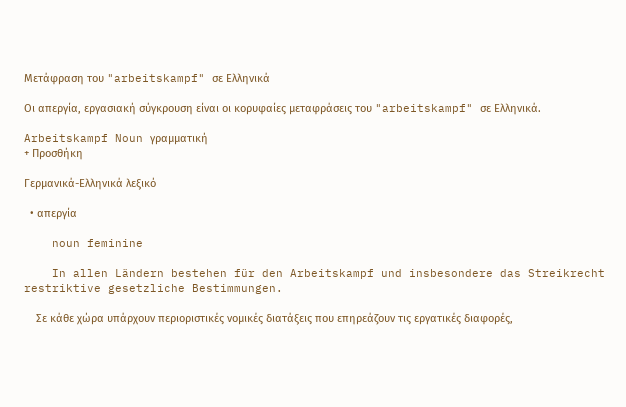Μετάφραση του "arbeitskampf" σε Ελληνικά

Οι απεργία, εργασιακή σύγκρουση είναι οι κορυφαίες μεταφράσεις του "arbeitskampf" σε Ελληνικά.

Arbeitskampf Noun γραμματική
+ Προσθήκη

Γερμανικά-Ελληνικά λεξικό

  • απεργία

    noun feminine

    In allen Ländern bestehen für den Arbeitskampf und insbesondere das Streikrecht restriktive gesetzliche Bestimmungen.

    Σε κάθε χώρα υπάρχουν περιοριστικές νομικές διατάξεις που επηρεάζουν τις εργατικές διαφορές,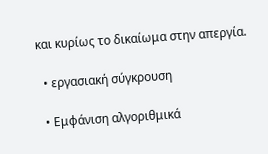και κυρίως το δικαίωμα στην απεργία.

  • εργασιακή σύγκρουση

  • Εμφάνιση αλγοριθμικά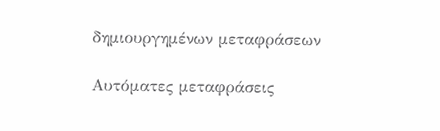δημιουργημένων μεταφράσεων

Αυτόματες μεταφράσεις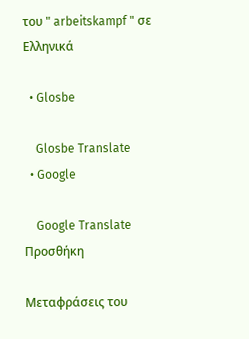του " arbeitskampf " σε Ελληνικά

  • Glosbe

    Glosbe Translate
  • Google

    Google Translate
Προσθήκη

Μεταφράσεις του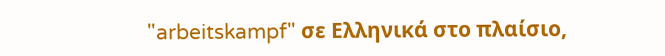"arbeitskampf" σε Ελληνικά στο πλαίσιο,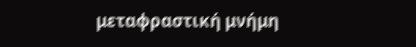μεταφραστική μνήμη